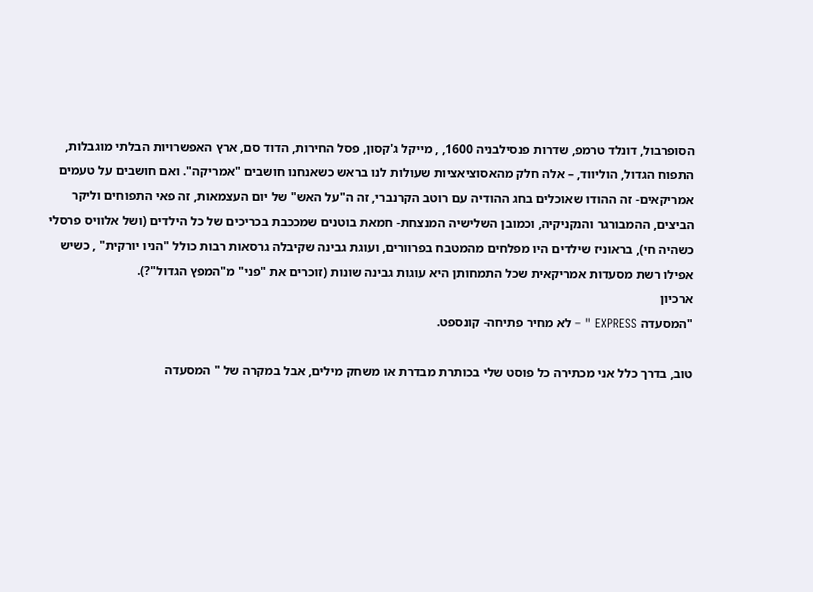הסופרבול, דונלד טרמפ, שדרות פנסילבניה 1600, , מייקל ג'קסון, פסל החירות, הדוד סם, ארץ האפשרויות הבלתי מוגבלות, התפוח הגדול, הוליווד, – אלה חלק מהאסוציאציות שעולות לנו בראש כשאנחנו חושבים "אמריקה". ואם חושבים על טעמים אמריקאים- זה ההודו שאוכלים בחג ההודיה עם רוטב הקרנברי, זה ה"על האש" של יום העצמאות, זה פאי התפוחים וליקר הביצים, ההמבורגר והנקניקיה, וכמובן השלישיה המנצחת- חמאת בוטנים שמככבת בכריכים של כל הילדים (ושל אלוויס פרסלי כשהיה חי), בראוניז שילדים היו מפלחים מהמטבח בפרוורים, ועוגת גבינה שקיבלה גרסאות רבות כולל "הניו יורקית" , כשיש אפילו רשת מסעדות אמריקאית שכל התמחותן היא עוגות גבינה שונות (זוכרים את "פני" מ"המפץ הגדול"?).
ארכיון
"המסעדה EXPRESS " – לא מחיר פתיחה- קונספט.

טוב, בדרך כלל אני מכתירה כל פוסט שלי בכותרת מבדרת או משחק מילים, אבל במקרה של " המסעדה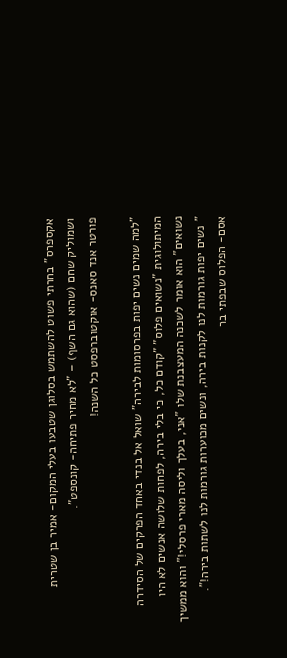אקספרס" בחרתי פשוט להשתמש בסלוגן שטבעו בעלי המקום- אמיר בן שטרית ושמוליק שחם (שהוא גם השף) – "לא מחיר פתיחה- קונספט".
פורטר אנד סאנס- אוקטוברפסט כל השנה!

"למה שמים נשים יפות בפרסומות לבירה" שואל אל בנדי באחד הפרקים של הסידרה המיתולוגית "נשואים פלוס" "קודם כל, כי בלי בירה, לפחות שלושה אנשים לא היו נשואים" הוא אומר לשכנה המעצבנת שלו "אני, בעלך וליסה מארי פרסלי!" והוא ממשיך " נשים יפות גורמות לנו לקנות בירה, ונשים מכוערות גורמות לנו לשתות בירה!".
אסם- הפלוס שבפתי בר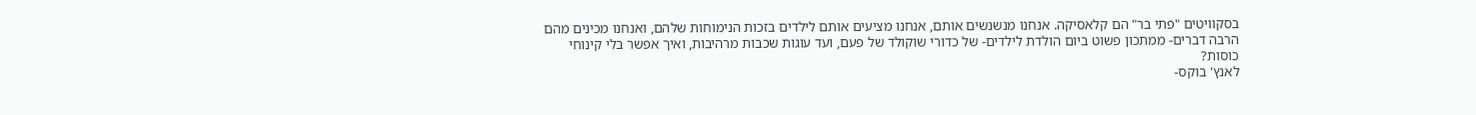בסקוויטים "פתי בר" הם קלאסיקה. אנחנו מנשנשים אותם, אנחנו מציעים אותם לילדים בזכות הנימוחות שלהם, ואנחנו מכינים מהם הרבה דברים- ממתכון פשוט ביום הולדת לילדים- של כדורי שוקולד של פעם, ועד עוגות שכבות מרהיבות, ואיך אפשר בלי קינוחי כוסות?
לאנץ' בוקס-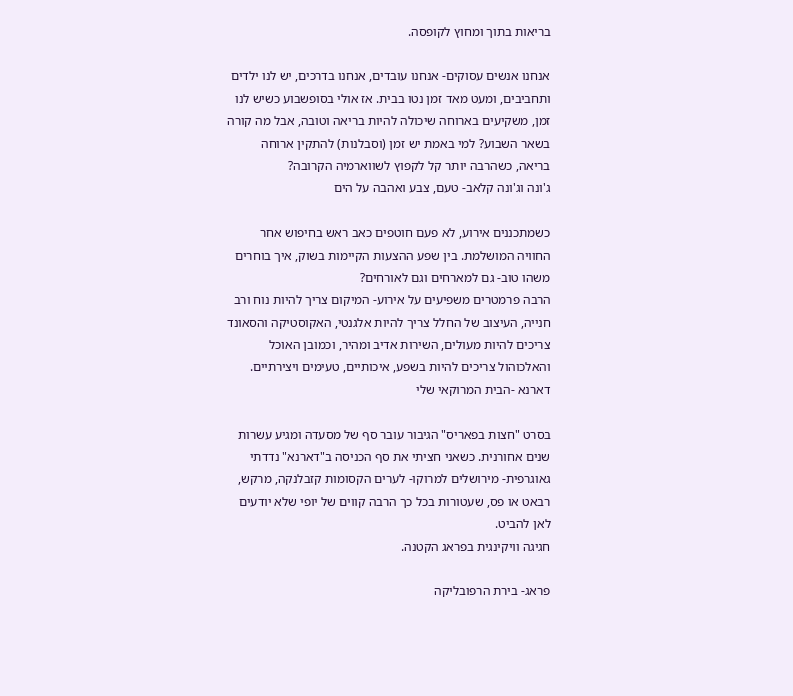בריאות בתוך ומחוץ לקופסה.

אנחנו אנשים עסוקים- אנחנו עובדים, אנחנו בדרכים, יש לנו ילדים ותחביבים, ומעט מאד זמן נטו בבית. אז אולי בסופשבוע כשיש לנו זמן, משקיעים בארוחה שיכולה להיות בריאה וטובה, אבל מה קורה בשאר השבוע? למי באמת יש זמן (וסבלנות) להתקין ארוחה בריאה, כשהרבה יותר קל לקפוץ לשווארמיה הקרובה?
ג'ונה וג'ונה קלאב- טעם, צבע ואהבה על הים

כשמתכננים אירוע, לא פעם חוטפים כאב ראש בחיפוש אחר החוויה המושלמת. בין שפע ההצעות הקיימות בשוק, איך בוחרים משהו טוב- גם למארחים וגם לאורחים?
הרבה פרמטרים משפיעים על אירוע- המיקום צריך להיות נוח ורב חנייה, העיצוב של החלל צריך להיות אלגנטי, האקוסטיקה והסאונד צריכים להיות מעולים, השירות אדיב ומהיר, וכמובן האוכל והאלכוהול צריכים להיות בשפע, איכותיים, טעימים ויצירתיים.
דארנא -הבית המרוקאי שלי

בסרט "חצות בפאריס" הגיבור עובר סף של מסעדה ומגיע עשרות שנים אחורנית. כשאני חציתי את סף הכניסה ב"דארנא" נדדתי גאוגרפית- מירושלים למרוקו- לערים הקסומות קזבלנקה, מרקש, רבאט או פס, שעטורות בכל כך הרבה קווים של יופי שלא יודעים לאן להביט.
חגיגה וויקינגית בפראג הקטנה.

פראג- בירת הרפובליקה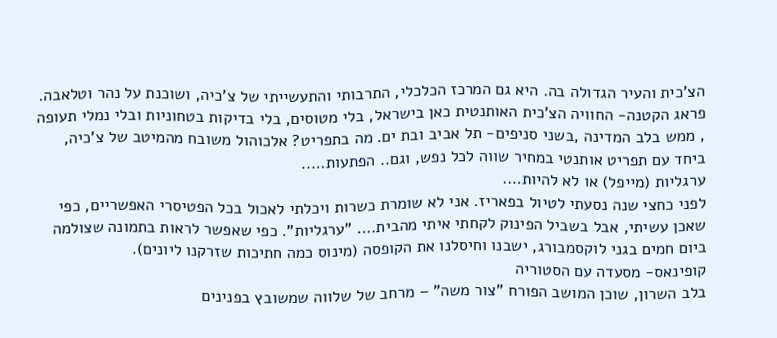הצ'כית והעיר הגדולה בה. היא גם המרכז הכלכלי, התרבותי והתעשייתי של צ'כיה, ושוכנת על נהר וטלאבה.
פראג הקטנה- החוויה הצ'כית האותנטית כאן בישראל, בלי מטוסים, בלי בדיקות בטחוניות ובלי נמלי תעופה , ממש בלב המדינה ,בשני סניפים- תל אביב ובת ים. מה בתפריט? אלכוהול משובח מהמיטב של צ'כיה, ביחד עם תפריט אותנטי במחיר שווה לכל נפש, וגם.. הפתעות…..
ערגליות (מייפל) או לא להיות….
לפני כחצי שנה נסעתי לטיול בפאריז. אני לא שומרת כשרות ויכלתי לאכול בכל הפטיסרי האפשריים, כפי שאכן עשיתי, אבל בשביל הפינוק לקחתי איתי מהבית…. "ערגליות". כפי שאפשר לראות בתמונה שצולמה ביום חמים בגני לוקסמבורג, ישבנו וחיסלנו את הקופסה (מינוס כמה חתיכות שזרקנו ליונים).
קופינאס- מסעדה עם הסטוריה
בלב השרון, שוכן המושב הפורח "צור משה" – מרחב של שלווה שמשובץ בפנינים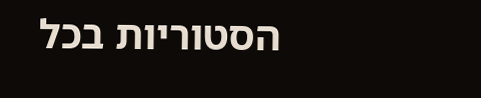הסטוריות בכל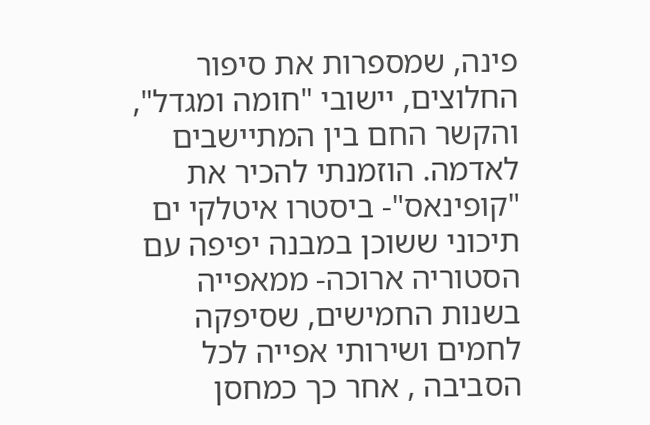פינה, שמספרות את סיפור החלוצים, יישובי "חומה ומגדל", והקשר החם בין המתיישבים לאדמה. הוזמנתי להכיר את "קופינאס"- ביסטרו איטלקי ים תיכוני ששוכן במבנה יפיפה עם הסטוריה ארוכה- ממאפייה בשנות החמישים, שסיפקה לחמים ושירותי אפייה לכל הסביבה , אחר כך כמחסן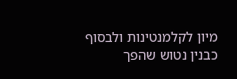מיון לקלמנטינות ולבסוף כבנין נטוש שהפך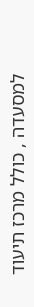למסעדה , כולל מרכז תיעוד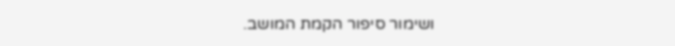ושימור סיפור הקמת המושב.